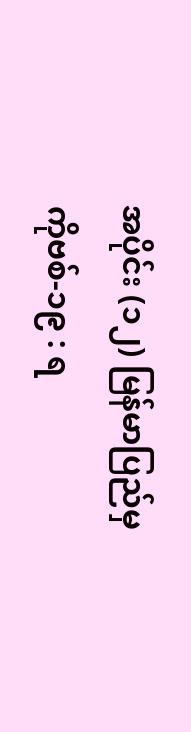အပိုင်း (၁၂) မြန်မာပြည်မှ ကိုဗစ်-၁၉ : ရ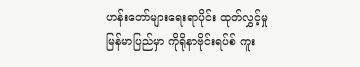ဟန်းတော်များရေးရာပိုင်း ထုတ်လွှင့်မှု
မြန်မာပြည်မှာ ကိုရိုနာဗိုင်းရပ်စ် ကူး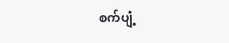စက်ပျံ့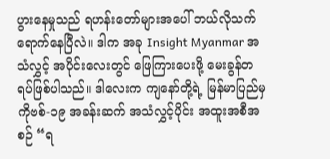ပွားနေမှုသည် ရဟန်းတော်များအပေါ် ဘယ်လိုသက်ရောက်နေပြီလဲ။ ဒါက အခု Insight Myanmar အသံလွှင့် အပိုင်းလေးတွင် ဖြေကြားပေးဖို့ မေးခွန်တရပ်ဖြစ်ပါသည်။ ဒါလေးက ကျနော်တို့ရဲ့ မြန်မာပြည်မှ ကိုဗစ်-၁၉ အခန်းဆက် အသံလွှင့်ပိုင်း အထူးအစီအစဉ် “ရ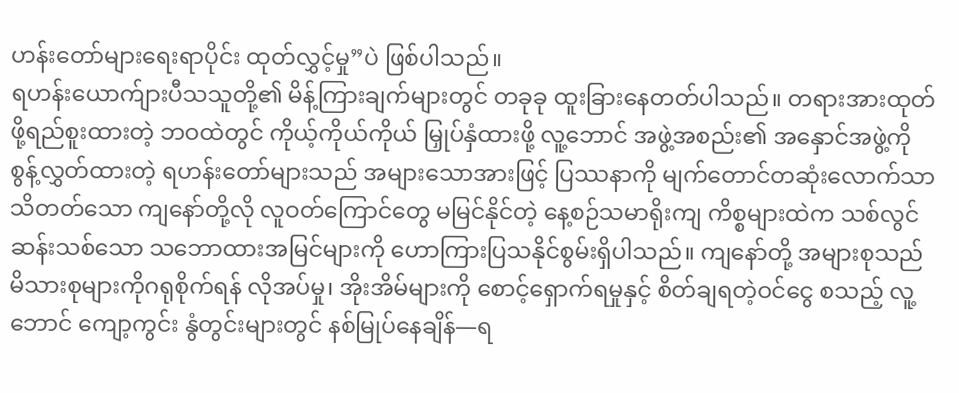ဟန်းတော်များရေးရာပိုင်း ထုတ်လွှင့်မှု”ပဲ ဖြစ်ပါသည်။
ရဟန်းယောက်ျားပီသသူတို့၏ မိန့်ကြားချက်များတွင် တခုခု ထူးခြားနေတတ်ပါသည်။ တရားအားထုတ်ဖို့ရည်စူးထားတဲ့ ဘဝထဲတွင် ကိုယ့်ကိုယ်ကိုယ် မြှုပ်နှံထားဖို့ လူ့ဘောင် အဖွဲ့အစည်း၏ အနှောင်အဖွဲ့ကို စွန့်လွှတ်ထားတဲ့ ရဟန်းတော်များသည် အများသောအားဖြင့် ပြဿနာကို မျက်တောင်တဆုံးလောက်သာ သိတတ်သော ကျနော်တို့လို လူဝတ်ကြောင်တွေ မမြင်နိုင်တဲ့ နေ့စဉ်သမာရိုးကျ ကိစ္စများထဲက သစ်လွင်ဆန်းသစ်သော သဘောထားအမြင်များကို ဟောကြားပြသနိုင်စွမ်းရှိပါသည်။ ကျနော်တို့ အများစုသည် မိသားစုများကိုဂရုစိုက်ရန် လိုအပ်မှု၊ အိုးအိမ်များကို စောင့်ရှောက်ရမှုနှင့် စိတ်ချရတဲ့ဝင်ငွေ စသည့် လူ့ဘောင် ကျော့ကွင်း နွံတွင်းများတွင် နစ်မြုပ်နေချိန်—ရ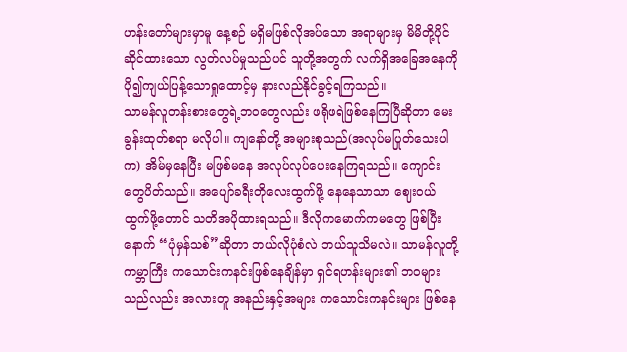ဟန်းတော်များမှာမူ နေ့စဉ် မရှိမဖြစ်လိုအပ်သော အရာများမှ မိမိတို့ပိုင်ဆိုင်ထားသော လွတ်လပ်မှုသည်ပင် သူတို့အတွက် လက်ရှိအခြေအနေကို ပို၍ကျယ်ပြန့်သောရှုထောင့်မှ နားလည်နိုင်ခွင့်ရကြသည်။
သာမန်လူတန်းစားတွေရဲ့ဘဝတွေလည်း ဖရိုဖရဲဖြစ်နေကြပြီဆိုတာ မေးခွန်းထုတ်စရာ မလိုပါ။ ကျနော်တို့ အများစုသည်(အလုပ်မပြုတ်သေးပါက) အိမ်မှနေပြီး မဖြစ်မနေ အလုပ်လုပ်ပေးနေကြရသည်။ ကျောင်းတွေပိတ်သည်။ အပျော်ခရီးတိုလေးထွက်ဖို့ နေနေသာသာ ဈေးဝယ်ထွက်ဖို့တောင် သတိအပိုထားရသည်။ ဒီလိုကမောက်ကမတွေ ဖြစ်ပြီးနောက် “ပုံမှန်သစ်”ဆိုတာ ဘယ်လိုပုံစံလဲ ဘယ်သူသိမလဲ။ သာမန်လူတို့ကမ္ဘာကြီး ကသောင်းကနင်းဖြစ်နေချိန်မှာ ရှင်ရဟန်းများ၏ ဘဝများသည်လည်း အလားတူ အနည်းနှင့်အများ ကသောင်းကနင်းများ ဖြစ်နေ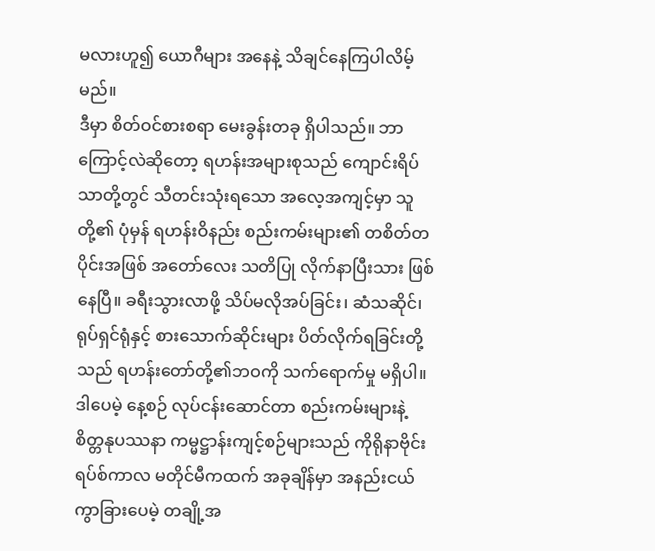မလားဟူ၍ ယောဂီများ အနေနဲ့ သိချင်နေကြပါလိမ့်မည်။
ဒီမှာ စိတ်ဝင်စားစရာ မေးခွန်းတခု ရှိပါသည်။ ဘာကြောင့်လဲဆိုတော့ ရဟန်းအများစုသည် ကျောင်းရိပ်သာတို့တွင် သီတင်းသုံးရသော အလေ့အကျင့်မှာ သူတို့၏ ပုံမှန် ရဟန်းဝိနည်း စည်းကမ်းများ၏ တစိတ်တပိုင်းအဖြစ် အတော်လေး သတိပြု လိုက်နာပြီးသား ဖြစ်နေပြီ။ ခရီးသွားလာဖို့ သိပ်မလိုအပ်ခြင်း၊ ဆံသဆိုင်၊ ရုပ်ရှင်ရုံနှင့် စားသောက်ဆိုင်းများ ပိတ်လိုက်ရခြင်းတို့သည် ရဟန်းတော်တို့၏ဘဝကို သက်ရောက်မှု မရှိပါ။ ဒါပေမဲ့ နေ့စဉ် လုပ်ငန်းဆောင်တာ စည်းကမ်းများနဲ့ စိတ္တနုပဿနာ ကမ္မဋ္ဌာန်းကျင့်စဉ်များသည် ကိုရိုနာဗိုင်းရပ်စ်ကာလ မတိုင်မီကထက် အခုချိန်မှာ အနည်းငယ်ကွာခြားပေမဲ့ တချို့အ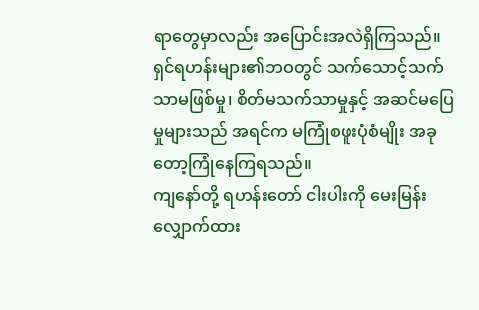ရာတွေမှာလည်း အပြောင်းအလဲရှိကြသည်။ ရှင်ရဟန်းများ၏ဘဝတွင် သက်သောင့်သက်သာမဖြစ်မှု၊ စိတ်မသက်သာမှုနှင့် အဆင်မပြေမှုများသည် အရင်က မကြုံစဖူးပုံစံမျိုး အခုတော့ကြုံနေကြရသည်။
ကျနော်တို့ ရဟန်းတော် ငါးပါးကို မေးမြန်းလျှောက်ထား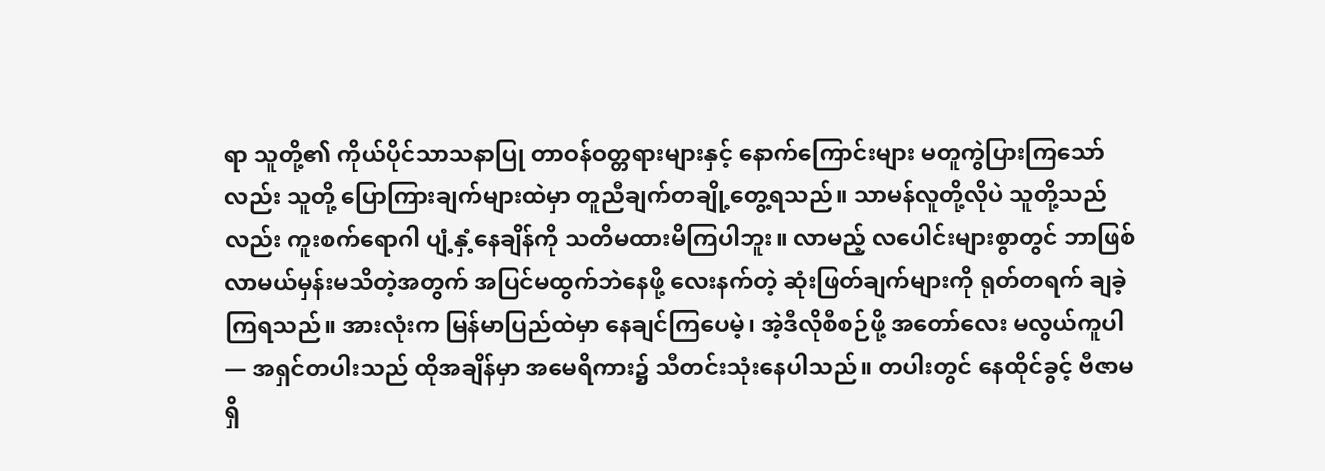ရာ သူတို့၏ ကိုယ်ပိုင်သာသနာပြု တာဝန်ဝတ္တရားများနှင့် နောက်ကြောင်းများ မတူကွဲပြားကြသော်လည်း သူတို့ ပြောကြားချက်များထဲမှာ တူညီချက်တချို့တွေ့ရသည်။ သာမန်လူတို့လိုပဲ သူတို့သည်လည်း ကူးစက်ရောဂါ ပျံ့နှံ့နေချိန်ကို သတိမထားမိကြပါဘူး။ လာမည့် လပေါင်းများစွာတွင် ဘာဖြစ်လာမယ်မှန်းမသိတဲ့အတွက် အပြင်မထွက်ဘဲနေဖို့ လေးနက်တဲ့ ဆုံးဖြတ်ချက်များကို ရုတ်တရက် ချခဲ့ကြရသည်။ အားလုံးက မြန်မာပြည်ထဲမှာ နေချင်ကြပေမဲ့၊ အဲ့ဒီလိုစီစဉ်ဖို့ အတော်လေး မလွယ်ကူပါ— အရှင်တပါးသည် ထိုအချိန်မှာ အမေရိကား၌ သီတင်းသုံးနေပါသည်။ တပါးတွင် နေထိုင်ခွင့် ဗီဇာမရှိ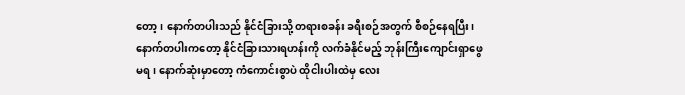တော့၊ နောက်တပါးသည် နိုင်ငံခြားသို့ တရားစခန်း ခရီးစဉ်အတွက် စီစဉ်နေရပြီး၊ နောက်တပါးကတော့ နိုင်ငံခြားသားရဟန်းကို လက်ခံနိုင်မည့် ဘုန်းကြီးကျောင်းရှာဖွေမရ၊ နောက်ဆုံးမှာတော့ ကံကောင်းစွာပဲ ထိုငါးပါးထဲမှ လေး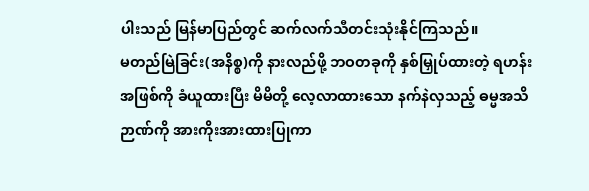ပါးသည် မြန်မာပြည်တွင် ဆက်လက်သီတင်းသုံးနိုင်ကြသည်။
မတည်မြဲခြင်း(အနိစ္စ)ကို နားလည်ဖို့ ဘဝတခုကို နှစ်မြှုပ်ထားတဲ့ ရဟန်းအဖြစ်ကို ခံယူထားပြီး မိမိတို့ လေ့လာထားသော နက်နဲလှသည့် ဓမ္မအသိဉာဏ်ကို အားကိုးအားထားပြုကာ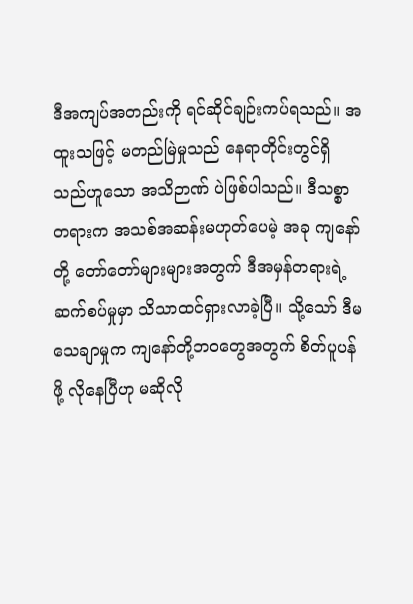ဒီအကျပ်အတည်းကို ရင်ဆိုင်ချဉ်းကပ်ရသည်။ အထူးသဖြင့် မတည်မြဲမှုသည် နေရာတိုင်းတွင်ရှိသည်ဟူသော အသိဉာဏ် ပဲဖြစ်ပါသည်။ ဒီသစ္စာတရားက အသစ်အဆန်းမဟုတ်ပေမဲ့ အခု ကျနော်တို့ တော်တော်များများအတွက် ဒီအမှန်တရားရဲ့ ဆက်စပ်မှုမှာ သိသာထင်ရှားလာခဲ့ပြီ။ သို့သော် ဒီမသေချာမှုက ကျနော်တို့ဘဝတွေအတွက် စိတ်ပူပန်ဖို့ လိုနေပြီဟု မဆိုလို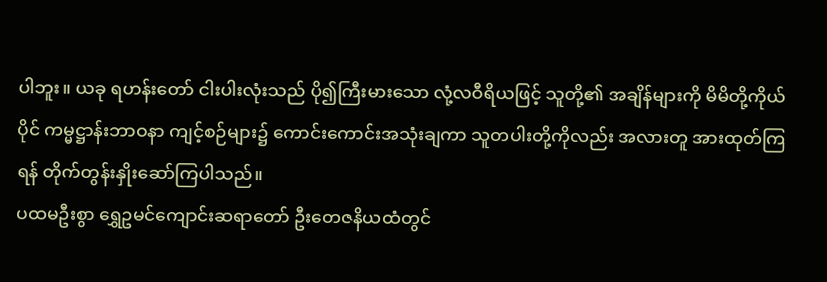ပါဘူး။ ယခု ရဟန်းတော် ငါးပါးလုံးသည် ပို၍ကြီးမားသော လုံ့လဝီရိယဖြင့် သူတို့၏ အချိန်များကို မိမိတို့ကိုယ်ပိုင် ကမ္မဋ္ဌာန်းဘာဝနာ ကျင့်စဉ်များ၌ ကောင်းကောင်းအသုံးချကာ သူတပါးတို့ကိုလည်း အလားတူ အားထုတ်ကြရန် တိုက်တွန်းနှိုးဆော်ကြပါသည်။
ပထမဦးစွာ ရွှေဥမင်ကျောင်းဆရာတော် ဦးတေဇနိယထံတွင်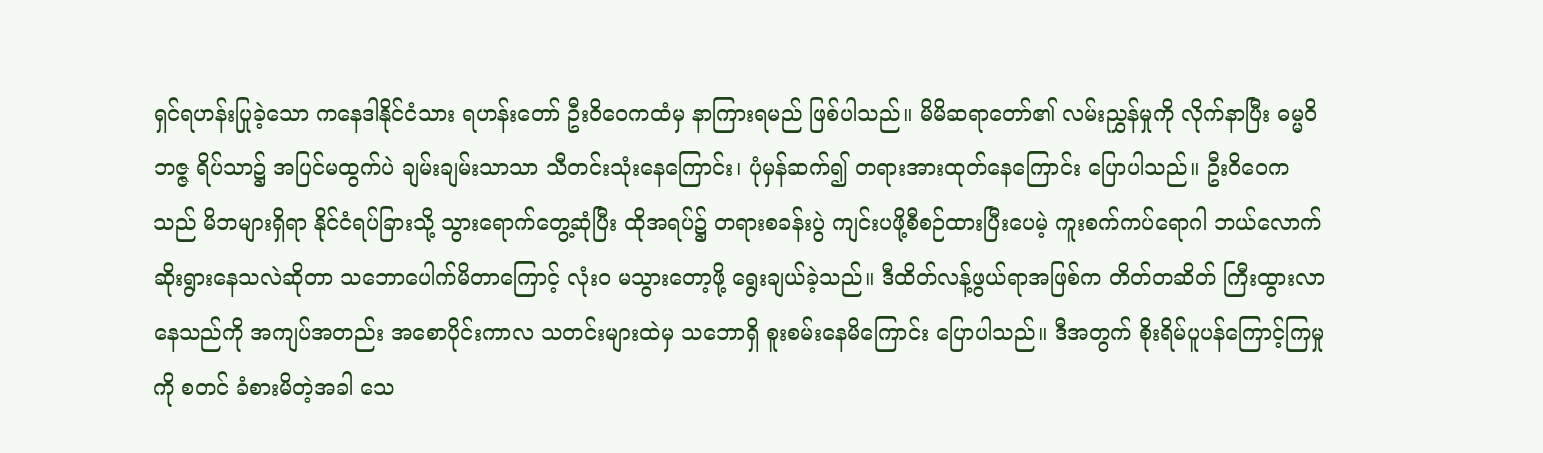ရှင်ရဟန်းပြုခဲ့သော ကနေဒါနိုင်ငံသား ရဟန်းတော် ဦးဝိဝေကထံမှ နာကြားရမည် ဖြစ်ပါသည်။ မိမိဆရာတော်၏ လမ်းညွှန်မှုကို လိုက်နာပြီး ဓမ္မဝိဘဇ္ဇ ရိပ်သာ၌ အပြင်မထွက်ပဲ ချမ်းချမ်းသာသာ သီတင်းသုံးနေကြောင်း၊ ပုံမှန်ဆက်၍ တရားအားထုတ်နေကြောင်း ပြောပါသည်။ ဦးဝိဝေကသည် မိဘများရှိရာ နိုင်ငံရပ်ခြားသို့ သွားရောက်တွေ့ဆုံပြီး ထိုအရပ်၌ တရားစခန်းပွဲ ကျင်းပဖို့စီစဉ်ထားပြီးပေမဲ့ ကူးစက်ကပ်ရောဂါ ဘယ်လောက်ဆိုးရွားနေသလဲဆိုတာ သဘောပေါက်မိတာကြောင့် လုံးဝ မသွားတော့ဖို့ ရွေးချယ်ခဲ့သည်။ ဒီထိတ်လန့်ဖွယ်ရာအဖြစ်က တိတ်တဆိတ် ကြီးထွားလာနေသည်ကို အကျပ်အတည်း အစောပိုင်းကာလ သတင်းများထဲမှ သဘောရှိ စူးစမ်းနေမိကြောင်း ပြောပါသည်။ ဒီအတွက် စိုးရိမ်ပူပန်ကြောင့်ကြမှုကို စတင် ခံစားမိတဲ့အခါ သေ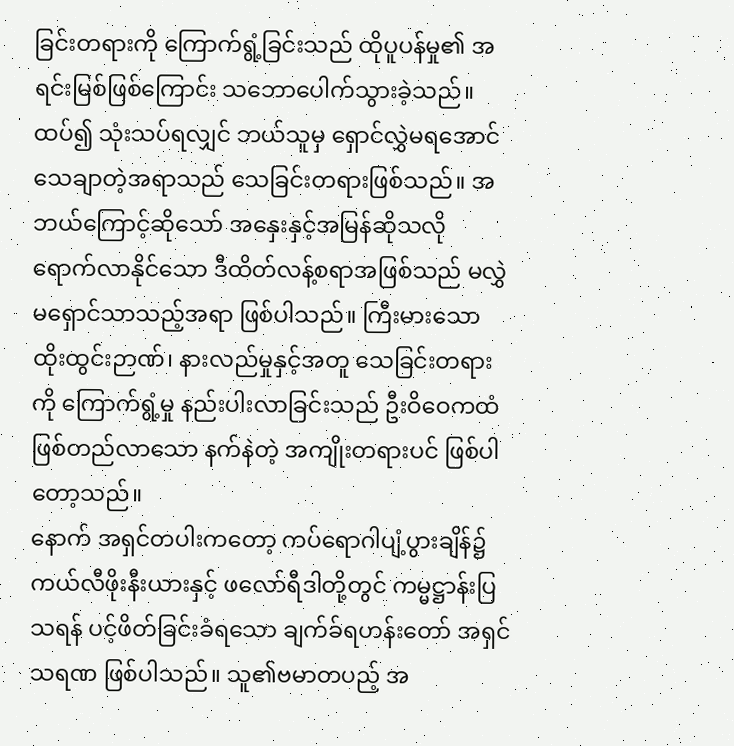ခြင်းတရားကို ကြောက်ရွံ့ခြင်းသည် ထိုပူပန်မှု၏ အရင်းမြစ်ဖြစ်ကြောင်း သဘောပေါက်သွားခဲ့သည်။ ထပ်၍ သုံးသပ်ရလျှင် ဘယ်သူမှ ရှောင်လွှဲမရအောင် သေချာတဲ့အရာသည် သေခြင်းတရားဖြစ်သည်။ အဘယ်ကြောင့်ဆိုသော် အနှေးနှင့်အမြန်ဆိုသလို ရောက်လာနိုင်သော ဒီထိတ်လန့်စရာအဖြစ်သည် မလွှဲမရှောင်သာသည့်အရာ ဖြစ်ပါသည်။ ကြီးမားသော ထိုးထွင်းဉာဏ်၊ နားလည်မှုနှင့်အတူ သေခြင်းတရားကို ကြောက်ရွံ့မှု နည်းပါးလာခြင်းသည် ဦးဝိဝေကထံ ဖြစ်တည်လာသော နက်နဲတဲ့ အကျိုးတရားပင် ဖြစ်ပါတော့သည်။
နောက် အရှင်တပါးကတော့ ကပ်ရောဂါပျံ့ပွားချိန်၌ ကယ်လီဖိုးနီးယားနှင့် ဖလော်ရီဒါတို့တွင် ကမ္မဋ္ဌာန်းပြသရန် ပင့်ဖိတ်ခြင်းခံရသော ချက်ခ်ရဟန်းတော် အရှင်သရဏ ဖြစ်ပါသည်။ သူ၏ဗမာတပည့် အ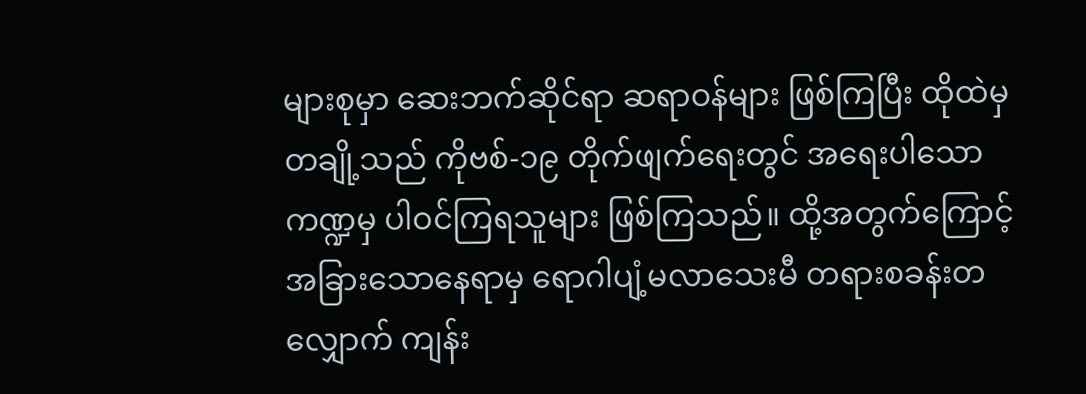များစုမှာ ဆေးဘက်ဆိုင်ရာ ဆရာဝန်များ ဖြစ်ကြပြီး ထိုထဲမှ တချို့သည် ကိုဗစ်-၁၉ တိုက်ဖျက်ရေးတွင် အရေးပါသော ကဏ္ဍမှ ပါဝင်ကြရသူများ ဖြစ်ကြသည်။ ထို့အတွက်ကြောင့် အခြားသောနေရာမှ ရောဂါပျံ့မလာသေးမီ တရားစခန်းတလျှောက် ကျန်း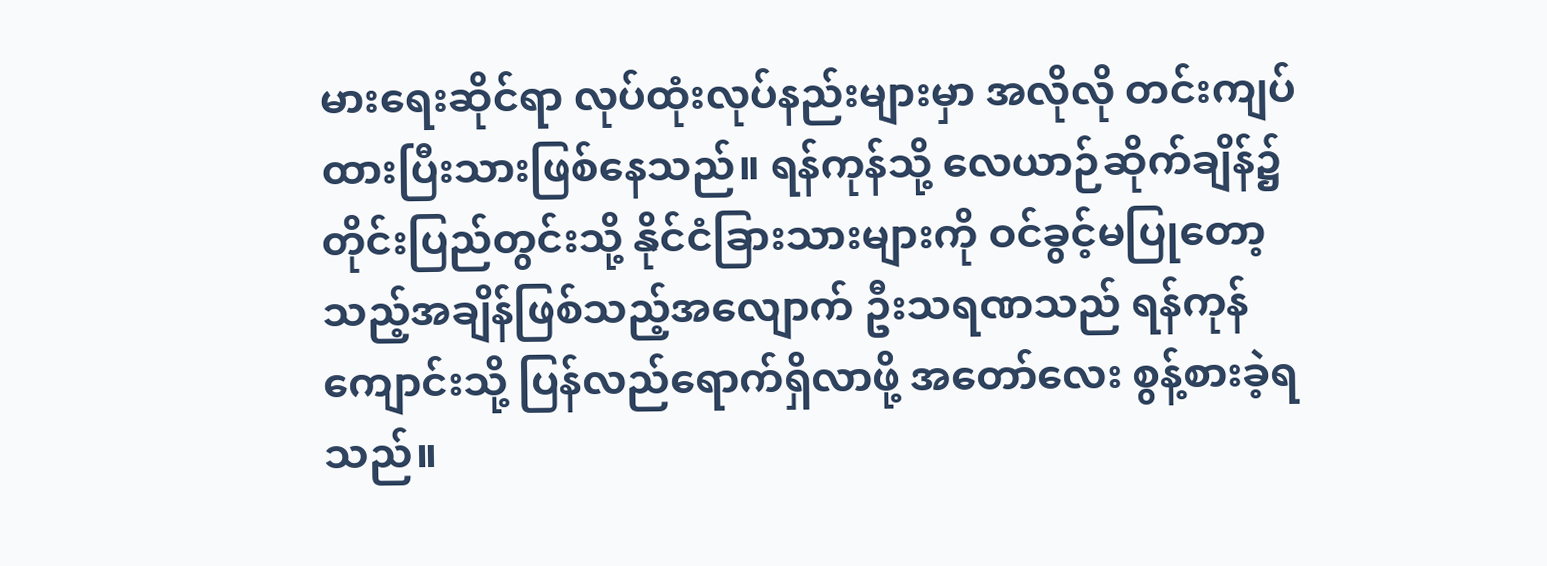မားရေးဆိုင်ရာ လုပ်ထုံးလုပ်နည်းများမှာ အလိုလို တင်းကျပ်ထားပြီးသားဖြစ်နေသည်။ ရန်ကုန်သို့ လေယာဉ်ဆိုက်ချိန်၌ တိုင်းပြည်တွင်းသို့ နိုင်ငံခြားသားများကို ဝင်ခွင့်မပြုတော့သည့်အချိန်ဖြစ်သည့်အလျောက် ဦးသရဏသည် ရန်ကုန်ကျောင်းသို့ ပြန်လည်ရောက်ရှိလာဖို့ အတော်လေး စွန့်စားခဲ့ရသည်။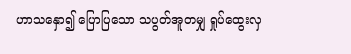ဟာသနှော၍ ပြောပြသော သပွတ်အူတမျှ ရှုပ်ထွေးလှ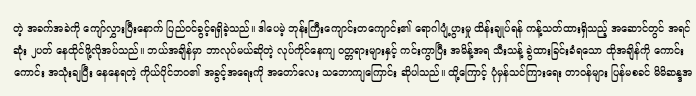တဲ့ အခက်အခဲကို ကျော်လွှားပြီးနောက် ပြည်ဝင်ခွင့်ရရှိခဲ့သည်။ ဒါပေမဲ့ ဘုန်းကြီးကျောင်းတကျောင်း၏ ရောဂါပျံ့ပွားမှု ထိန်းချုပ်ရန် ကန့်သတ်ထားရှိသည့် အဆောင်တွင် အရင်ဆုံး ၂ပတ် နေထိုင်ဖို့လိုအပ်သည်။ ဘယ်အချိန်မှာ ဘာလုပ်မယ်ဆိုတဲ့ လုပ်ကိုင်နေကျ ဝတ္တရားများနှင့် ကင်းကွာပြီး အမိန့်အရ သီးသန့် ခွဲထားခြင်းခံရသော ထိုအချိန်ကို ကောင်းကောင်း အသုံးချပြီး နေနေရတဲ့ ကိုယ်ပိုင်ဘဝ၏ အခွင့်အရေးကို အတော်လေး သဘောကျကြောင်း ဆိုပါသည်။ ထို့ကြောင့် ပုံမှန်သင်ကြားရေး တာဝန်များ ပြန်မစခင် မိမိဆန္ဒအ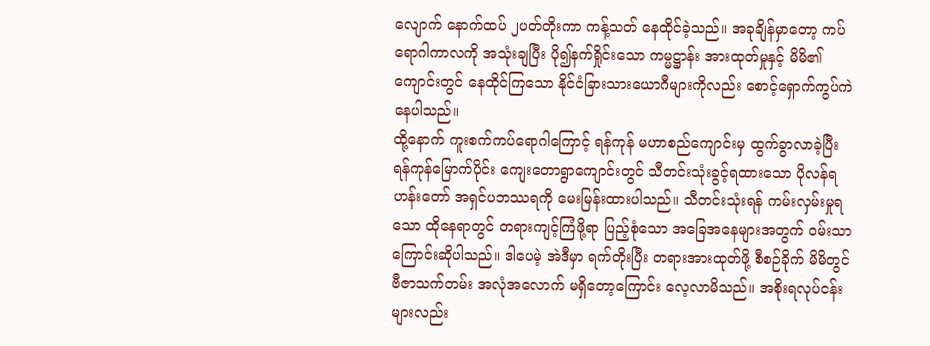လျောက် နောက်ထပ် ၂ပတ်တိုးကာ ကန့်သတ် နေထိုင်ခဲ့သည်။ အခုချိန်မှာတော့ ကပ်ရောဂါကာလကို အသုံးချပြီး ပို၍နက်ရှိုင်းသော ကမ္မဋ္ဌာန်း အားထုတ်မှုနှင့် မိမိ၏ကျောင်းတွင် နေထိုင်ကြသော နိုင်ငံခြားသားယောဂီများကိုလည်း စောင့်ရှောက်ကွပ်ကဲနေပါသည်။
ထို့နောက် ကူးစက်ကပ်ရောဂါကြောင့် ရန်ကုန် မဟာစည်ကျောင်းမှ ထွက်ခွာလာခဲ့ပြီး ရန်ကုန်မြောက်ပိုင်း ကျေးတောရွာကျောင်းတွင် သီတင်းသုံးခွင့်ရထားသော ပိုလန်ရဟန်းတော် အရှင်ပဘဿရကို မေးမြန်းထားပါသည်။ သီတင်းသုံးရန် ကမ်းလှမ်းမှုရသော ထိုနေရာတွင် တရားကျင့်ကြံဖို့ရာ ပြည့်စုံသော အခြေအနေများအတွက် ဝမ်းသာကြောင်းဆိုပါသည်။ ဒါပေမဲ့ အဲဒီမှာ ရက်တိုးပြီး တရားအားထုတ်ဖို့ စီစဉ်ခိုက် မိမိတွင် ဗီဇာသက်တမ်း အလုံအလောက် မရှိတော့ကြောင်း လေ့လာမိသည်။ အစိုးရလုပ်ငန်းများလည်း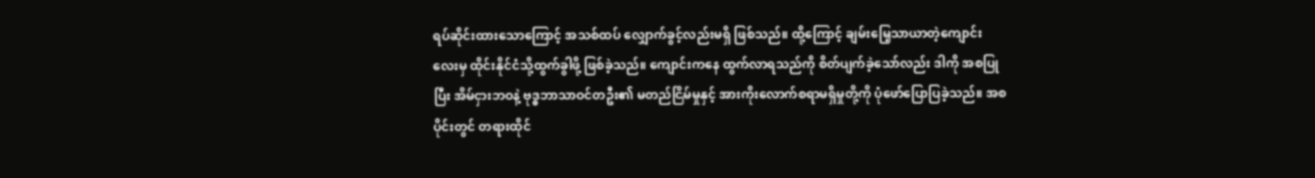ရပ်ဆိုင်းထားသောကြောင့် အသစ်ထပ် လျှောက်ခွင့်လည်းမရှိ ဖြစ်သည်။ ထို့ကြောင့် ချမ်းမြေ့သာယာတဲ့ကျောင်းလေးမှ ထိုင်းနိုင်ငံသို့ထွက်ခွါဖို့ ဖြစ်ခဲ့သည်။ ကျောင်းကနေ ထွက်လာရသည်ကို စိတ်ပျက်ခဲ့သော်လည်း ဒါကို အစပြုပြီး အိမ်ငှားဘဝနဲ့ ဗုဒ္ဓဘာသာဝင်တဦး၏ မတည်ငြိမ်မှုနှင့် အားကိုးလောက်စရာမရှိမှုတို့ကို ပုံဖော်ပြောပြခဲ့သည်။ အစပိုင်းတွင် တရားထိုင်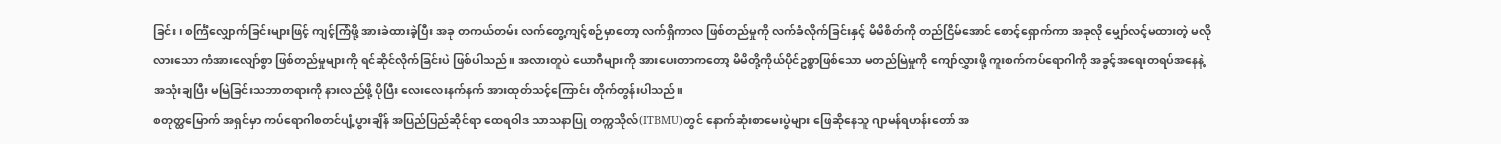ခြင်း၊ စင်္ကြံလျှောက်ခြင်းများဖြင့် ကျင့်ကြံဖို့ အားခဲထားခဲ့ပြီး အခု တကယ်တမ်း လက်တွေ့ကျင့်စဉ်မှာတော့ လက်ရှိကာလ ဖြစ်တည်မှုကို လက်ခံလိုက်ခြင်းနှင့် မိမိစိတ်ကို တည်ငြိမ်အောင် စောင့်ရှောက်ကာ အခုလို မျှော်လင့်မထားတဲ့ မလိုလားသော ကံအားလျော်စွာ ဖြစ်တည်မှုများကို ရင်ဆိုင်လိုက်ခြင်းပဲ ဖြစ်ပါသည်။ အလားတူပဲ ယောဂီများကို အားပေးတာကတော့ မိမိတို့ကိုယ်ပိုင်ဥစ္စာဖြစ်သော မတည်မြဲမှုကို ကျော်လွှားဖို့ ကူးစက်ကပ်ရောဂါကို အခွင့်အရေးတရပ်အနေနဲ့ အသုံးချပြီး မမြဲခြင်းသဘာတရားကို နားလည်ဖို့ ပိုပြီး လေးလေးနက်နက် အားထုတ်သင့်ကြောင်း တိုက်တွန်းပါသည်။
စတုတ္ထမြောက် အရှင်မှာ ကပ်ရောဂါစတင်ပျံ့ပွားချိန် အပြည်ပြည်ဆိုင်ရာ ထေရဝါဒ သာသနာပြု တက္ကသိုလ်(ITBMU)တွင် နောက်ဆုံးစာမေးပွဲများ ဖြေဆိုနေသူ ဂျာမန်ရဟန်းတော် အ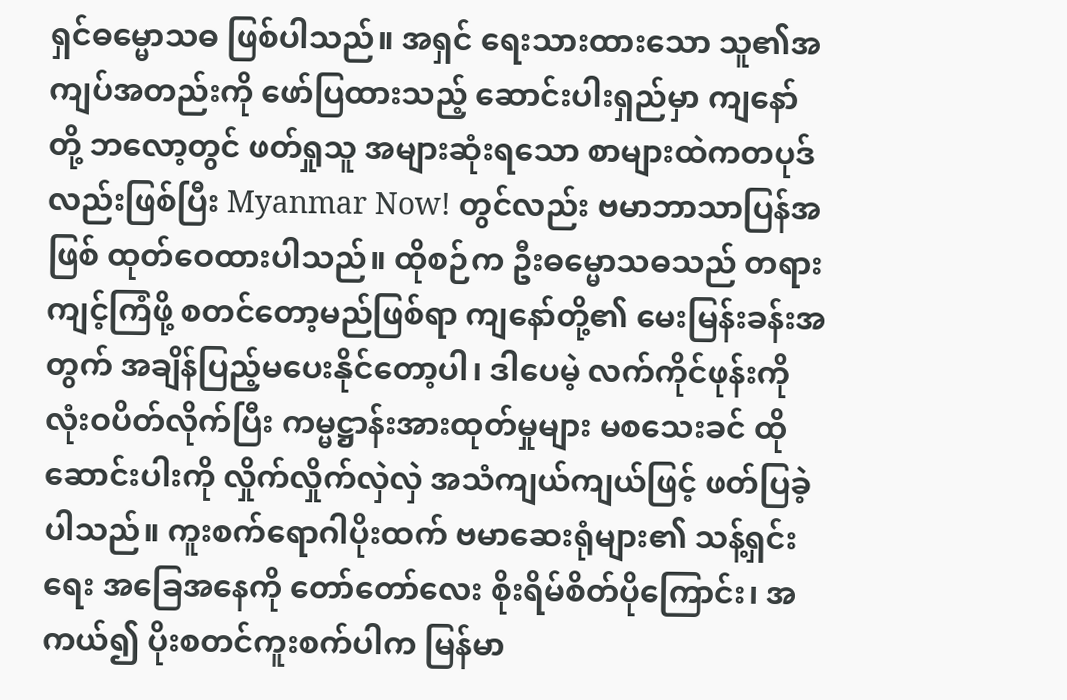ရှင်ဓမ္မောသဓ ဖြစ်ပါသည်။ အရှင် ရေးသားထားသော သူ၏အကျပ်အတည်းကို ဖော်ပြထားသည့် ဆောင်းပါးရှည်မှာ ကျနော်တို့ ဘလော့တွင် ဖတ်ရှုသူ အများဆုံးရသော စာများထဲကတပုဒ်လည်းဖြစ်ပြီး Myanmar Now! တွင်လည်း ဗမာဘာသာပြန်အဖြစ် ထုတ်ဝေထားပါသည်။ ထိုစဉ်က ဦးဓမ္မောသဓသည် တရားကျင့်ကြံဖို့ စတင်တော့မည်ဖြစ်ရာ ကျနော်တို့၏ မေးမြန်းခန်းအတွက် အချိန်ပြည့်မပေးနိုင်တော့ပါ၊ ဒါပေမဲ့ လက်ကိုင်ဖုန်းကို လုံးဝပိတ်လိုက်ပြီး ကမ္မဋ္ဌာန်းအားထုတ်မှုများ မစသေးခင် ထိုဆောင်းပါးကို လှိုက်လှိုက်လှဲလှဲ အသံကျယ်ကျယ်ဖြင့် ဖတ်ပြခဲ့ပါသည်။ ကူးစက်ရောဂါပိုးထက် ဗမာဆေးရုံများ၏ သန့်ရှင်းရေး အခြေအနေကို တော်တော်လေး စိုးရိမ်စိတ်ပိုကြောင်း၊ အကယ်၍ ပိုးစတင်ကူးစက်ပါက မြန်မာ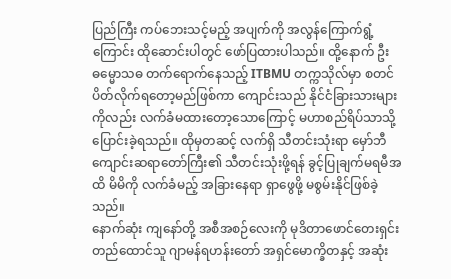ပြည်ကြီး ကပ်ဘေးသင့်မည့် အပျက်ကို အလွန်ကြောက်ရွံ့ကြောင်း ထိုဆောင်းပါတွင် ဖော်ပြထားပါသည်။ ထို့နောက် ဦးဓမ္မောသဓ တက်ရောက်နေသည့် ITBMU တက္ကသိုလ်မှာ စတင်ပိတ်လိုက်ရတော့မည်ဖြစ်ကာ ကျောင်းသည် နိုင်ငံခြားသားများကိုလည်း လက်ခံမထားတော့သောကြောင့် မဟာစည်ရိပ်သာသို့ ပြောင်းခဲ့ရသည်။ ထိုမှတဆင့် လက်ရှိ သီတင်းသုံးရာ မှော်ဘီကျောင်းဆရာတော်ကြီး၏ သီတင်းသုံးဖို့ရန် ခွင့်ပြုချက်မရမီအထိ မိမိကို လက်ခံမည့် အခြားနေရာ ရှာဖွေဖို့ မစွမ်းနိုင်ဖြစ်ခဲ့သည်။
နောက်ဆုံး ကျနော်တို့ အစီအစဉ်လေးကို မုဒိတာဖောင်တေးရှင်း တည်ထောင်သူ ဂျာမန်ရဟန်းတော် အရှင်မောက္ခိတနှင့် အဆုံး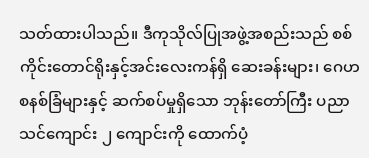သတ်ထားပါသည်။ ဒီကုသိုလ်ပြုအဖွဲ့အစည်းသည် စစ်ကိုင်းတောင်ရိုးနှင့်အင်းလေးကန်ရှိ ဆေးခန်းများ၊ ဂေဟစနစ်ခြံများနှင့် ဆက်စပ်မှုရှိသော ဘုန်းတော်ကြီး ပညာသင်ကျောင်း ၂ ကျောင်းကို ထောက်ပံ့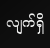လျက်ရှိ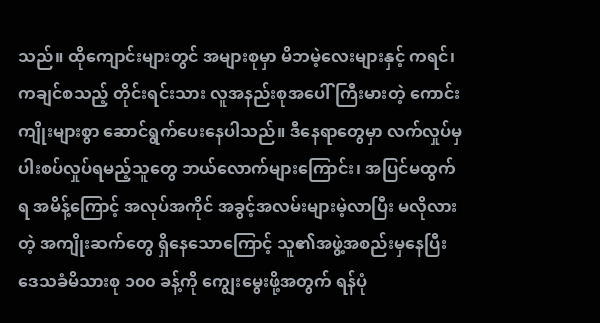သည်။ ထိုကျောင်းများတွင် အများစုမှာ မိဘမဲ့လေးများနှင့် ကရင်၊ ကချင်စသည့် တိုင်းရင်းသား လူအနည်းစုအပေါ် ကြီးမားတဲ့ ကောင်းကျိုးများစွာ ဆောင်ရွက်ပေးနေပါသည်။ ဒီနေရာတွေမှာ လက်လှုပ်မှ ပါးစပ်လှုပ်ရမည့်သူတွေ ဘယ်လောက်များကြောင်း၊ အပြင်မထွက်ရ အမိန့်ကြောင့် အလုပ်အကိုင် အခွင့်အလမ်းများမဲ့လာပြီး မလိုလားတဲ့ အကျိုးဆက်တွေ ရှိနေသောကြောင့် သူ၏အဖွဲ့အစည်းမှနေပြီး ဒေသခံမိသားစု ၁၀၀ ခန့်ကို ကျွေးမွေးဖို့အတွက် ရန်ပုံ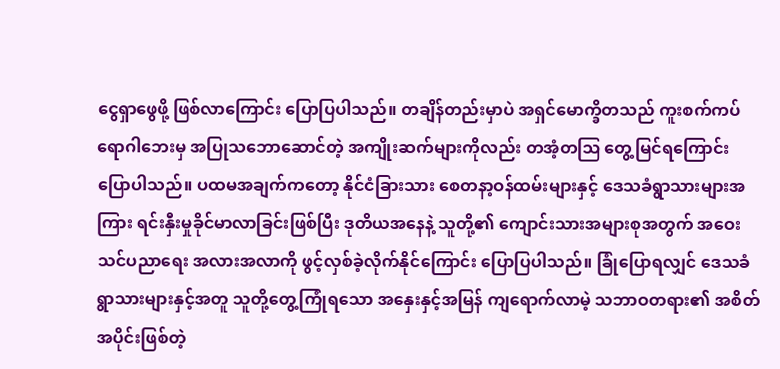ငွေရှာဖွေဖို့ ဖြစ်လာကြောင်း ပြောပြပါသည်။ တချိန်တည်းမှာပဲ အရှင်မောက္ခိတသည် ကူးစက်ကပ်ရောဂါဘေးမှ အပြုသဘောဆောင်တဲ့ အကျိုးဆက်များကိုလည်း တအံ့တဩ တွေ့မြင်ရကြောင်း ပြောပါသည်။ ပထမအချက်ကတော့ နိုင်ငံခြားသား စေတနာ့ဝန်ထမ်းများနှင့် ဒေသခံရွာသားများအကြား ရင်းနှီးမှုခိုင်မာလာခြင်းဖြစ်ပြီး ဒုတိယအနေနဲ့ သူတို့၏ ကျောင်းသားအများစုအတွက် အဝေးသင်ပညာရေး အလားအလာကို ဖွင့်လှစ်ခဲ့လိုက်နိုင်ကြောင်း ပြောပြပါသည်။ ခြုံပြောရလျှင် ဒေသခံရွာသားများနှင့်အတူ သူတို့တွေ့ကြုံရသော အနှေးနှင့်အမြန် ကျရောက်လာမဲ့ သဘာဝတရား၏ အစိတ်အပိုင်းဖြစ်တဲ့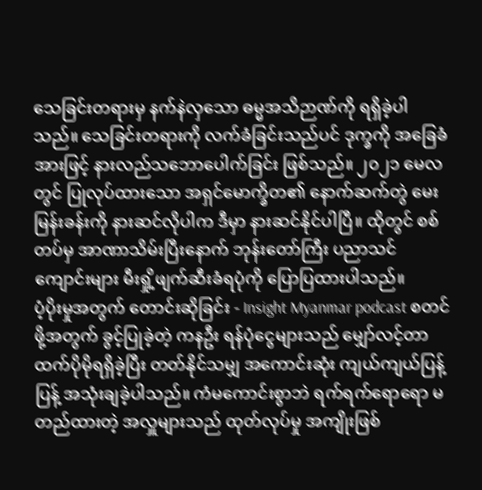သေခြင်းတရားမှ နက်နဲလှသော ဓမ္မအသိဉာဏ်ကို ရရှိခဲ့ပါသည်။ သေခြင်းတရားကို လက်ခံခြင်းသည်ပင် ဒုက္ခကို အခြေခံအားဖြင့် နားလည်သဘောပေါက်ခြင်း ဖြစ်သည်။ ၂၀၂၁ မေလတွင် ပြုလုပ်ထားသော အရှင်မောက္ခိတ၏ နောက်ဆက်တွဲ မေးမြန်းခန်းကို နားဆင်လိုပါက ဒီမှာ နားဆင်နိုင်ပါပြီ။ ထိုတွင် စစ်တပ်မှ အာဏာသိမ်းပြီးနောက် ဘုန်းတော်ကြီး ပညာသင်ကျောင်းများ မီးရှို့ဖျက်ဆီးခံရပုံကို ပြောပြထားပါသည်။
ပံ့ပိုးမှုအတွက် တောင်းဆိုခြင်း - Insight Myanmar podcast စတင်ဖို့အတွက် ခွင့်ပြုခဲ့တဲ့ ကနဦး ရန်ပုံငွေများသည် မျှော်လင့်တာထက်ပိုမိုရရှိခဲ့ပြီး တတ်နိုင်သမျှ အကောင်းဆုံး ကျယ်ကျယ်ပြန့်ပြန့် အသုံးချခဲ့ပါသည်။ ကံမကောင်းစွာဘဲ ရက်ရက်ရောရော မတည်ထားတဲ့ အလှူများသည် ထုတ်လုပ်မှု အကျိုးဖြစ်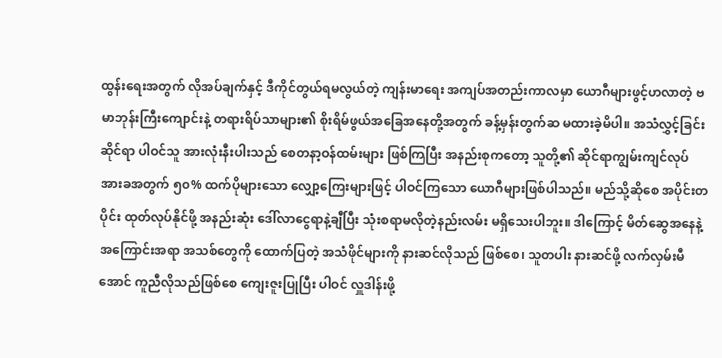ထွန်းရေးအတွက် လိုအပ်ချက်နှင့် ဒီကိုင်တွယ်ရမလွယ်တဲ့ ကျန်းမာရေး အကျပ်အတည်းကာလမှာ ယောဂီများဖွင့်ဟလာတဲ့ ဗမာဘုန်းကြီးကျောင်းနဲ့ တရားရိပ်သာများ၏ စိုးရိမ်ဖွယ်အခြေအနေတို့အတွက် ခန့်မှန်းတွက်ဆ မထားခဲ့မိပါ။ အသံလွှင့်ခြင်းဆိုင်ရာ ပါဝင်သူ အားလုံးနီးပါးသည် စေတနာ့ဝန်ထမ်းများ ဖြစ်ကြပြီး အနည်းစုကတော့ သူတို့၏ ဆိုင်ရာကျွမ်းကျင်လုပ်အားခအတွက် ၅၀% ထက်ပိုများသော လျှော့ကြေးများဖြင့် ပါဝင်ကြသော ယောဂီများဖြစ်ပါသည်။ မည်သို့ဆိုစေ အပိုင်းတပိုင်း ထုတ်လုပ်နိုင်ဖို့ အနည်းဆုံး ဒေါ်လာငွေရာနဲ့ချီပြီး သုံးစရာမလိုတဲ့နည်းလမ်း မရှိသေးပါဘူး။ ဒါကြောင့် မိတ်ဆွေအနေနဲ့ အကြောင်းအရာ အသစ်တွေကို ထောက်ပြတဲ့ အသံဖိုင်များကို နားဆင်လိုသည် ဖြစ်စေ၊ သူတပါး နားဆင်ဖို့ လက်လှမ်းမီအောင် ကူညီလိုသည်ဖြစ်စေ ကျေးဇူးပြုပြီး ပါဝင် လှူဒါန်းဖို့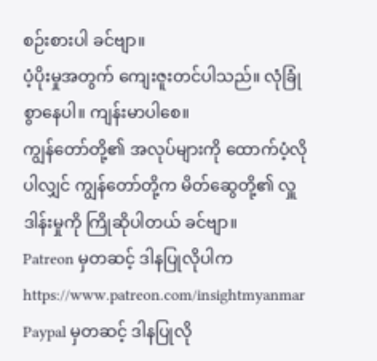စဉ်းစားပါ ခင်ဗျာ။
ပံ့ပိုးမှုအတွက် ကျေးဇူးတင်ပါသည်။ လုံခြုံစွာနေပါ။ ကျန်းမာပါစေ။
ကျွန်တော်တို့၏ အလုပ်များကို ထောက်ပံ့လိုပါလျှင် ကျွန်တော်တို့က မိတ်ဆွေတို့၏ လှူဒါန်းမှုကို ကြိုဆိုပါတယ် ခင်ဗျာ။
Patreon မှတဆင့် ဒါနပြုလိုပါက https://www.patreon.com/insightmyanmar
Paypal မှတဆင့် ဒါနပြုလို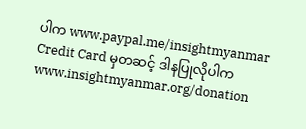ပါက www.paypal.me/insightmyanmar
Credit Card မှတဆင့် ဒါနပြုလိုပါက www.insightmyanmar.org/donation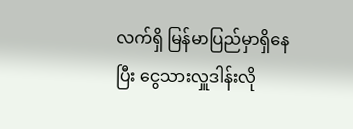လက်ရှိ မြန်မာပြည်မှာရှိနေပြီး ငွေသားလှူဒါန်းလို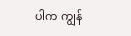ပါက ကျွန်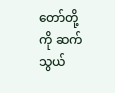တော်တို့ကို ဆက်သွယ်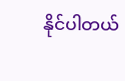နိုင်ပါတယ်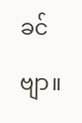ခင်ဗျာ။